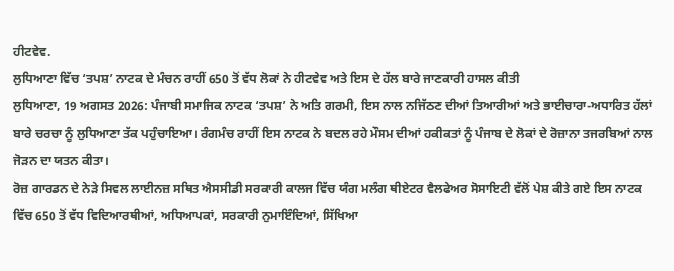ਹੀਟਵੇਵ.
ਲੁਧਿਆਣਾ ਵਿੱਚ ‘ਤਪਸ਼’ ਨਾਟਕ ਦੇ ਮੰਚਨ ਰਾਹੀਂ 650 ਤੋਂ ਵੱਧ ਲੋਕਾਂ ਨੇ ਹੀਟਵੇਵ ਅਤੇ ਇਸ ਦੇ ਹੱਲ ਬਾਰੇ ਜਾਣਕਾਰੀ ਹਾਸਲ ਕੀਤੀ
ਲੁਧਿਆਣਾ, 19 ਅਗਸਤ 2026: ਪੰਜਾਬੀ ਸਮਾਜਿਕ ਨਾਟਕ ‘ਤਪਸ਼’ ਨੇ ਅਤਿ ਗਰਮੀ, ਇਸ ਨਾਲ ਨਜਿੱਠਣ ਦੀਆਂ ਤਿਆਰੀਆਂ ਅਤੇ ਭਾਈਚਾਰਾ-ਅਧਾਰਿਤ ਹੱਲਾਂ ਬਾਰੇ ਚਰਚਾ ਨੂੰ ਲੁਧਿਆਣਾ ਤੱਕ ਪਹੁੰਚਾਇਆ। ਰੰਗਮੰਚ ਰਾਹੀਂ ਇਸ ਨਾਟਕ ਨੇ ਬਦਲ ਰਹੇ ਮੌਸਮ ਦੀਆਂ ਹਕੀਕਤਾਂ ਨੂੰ ਪੰਜਾਬ ਦੇ ਲੋਕਾਂ ਦੇ ਰੋਜ਼ਾਨਾ ਤਜਰਬਿਆਂ ਨਾਲ ਜੋੜਨ ਦਾ ਯਤਨ ਕੀਤਾ।
ਰੋਜ਼ ਗਾਰਡਨ ਦੇ ਨੇੜੇ ਸਿਵਲ ਲਾਈਨਜ਼ ਸਥਿਤ ਐਸਸੀਡੀ ਸਰਕਾਰੀ ਕਾਲਜ ਵਿੱਚ ਯੰਗ ਮਲੰਗ ਥੀਏਟਰ ਵੈਲਫੇਅਰ ਸੋਸਾਇਟੀ ਵੱਲੋਂ ਪੇਸ਼ ਕੀਤੇ ਗਏ ਇਸ ਨਾਟਕ ਵਿੱਚ 650 ਤੋਂ ਵੱਧ ਵਿਦਿਆਰਥੀਆਂ, ਅਧਿਆਪਕਾਂ, ਸਰਕਾਰੀ ਨੁਮਾਇੰਦਿਆਂ, ਸਿੱਖਿਆ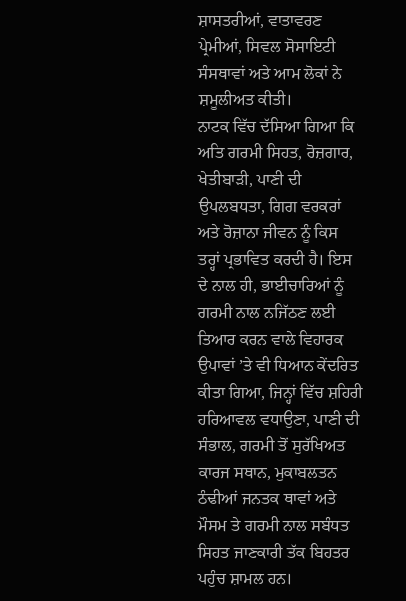ਸ਼ਾਸਤਰੀਆਂ, ਵਾਤਾਵਰਣ ਪ੍ਰੇਮੀਆਂ, ਸਿਵਲ ਸੋਸਾਇਟੀ ਸੰਸਥਾਵਾਂ ਅਤੇ ਆਮ ਲੋਕਾਂ ਨੇ ਸ਼ਮੂਲੀਅਤ ਕੀਤੀ।
ਨਾਟਕ ਵਿੱਚ ਦੱਸਿਆ ਗਿਆ ਕਿ ਅਤਿ ਗਰਮੀ ਸਿਹਤ, ਰੋਜ਼ਗਾਰ, ਖੇਤੀਬਾੜੀ, ਪਾਣੀ ਦੀ ਉਪਲਬਧਤਾ, ਗਿਗ ਵਰਕਰਾਂ ਅਤੇ ਰੋਜ਼ਾਨਾ ਜੀਵਨ ਨੂੰ ਕਿਸ ਤਰ੍ਹਾਂ ਪ੍ਰਭਾਵਿਤ ਕਰਦੀ ਹੈ। ਇਸ ਦੇ ਨਾਲ ਹੀ, ਭਾਈਚਾਰਿਆਂ ਨੂੰ ਗਰਮੀ ਨਾਲ ਨਜਿੱਠਣ ਲਈ ਤਿਆਰ ਕਰਨ ਵਾਲੇ ਵਿਹਾਰਕ ਉਪਾਵਾਂ ’ਤੇ ਵੀ ਧਿਆਨ ਕੇਂਦਰਿਤ ਕੀਤਾ ਗਿਆ, ਜਿਨ੍ਹਾਂ ਵਿੱਚ ਸ਼ਹਿਰੀ ਹਰਿਆਵਲ ਵਧਾਉਣਾ, ਪਾਣੀ ਦੀ ਸੰਭਾਲ, ਗਰਮੀ ਤੋਂ ਸੁਰੱਖਿਅਤ ਕਾਰਜ ਸਥਾਨ, ਮੁਕਾਬਲਤਨ ਠੰਢੀਆਂ ਜਨਤਕ ਥਾਵਾਂ ਅਤੇ ਮੌਸਮ ਤੇ ਗਰਮੀ ਨਾਲ ਸਬੰਧਤ ਸਿਹਤ ਜਾਣਕਾਰੀ ਤੱਕ ਬਿਹਤਰ ਪਹੁੰਚ ਸ਼ਾਮਲ ਹਨ।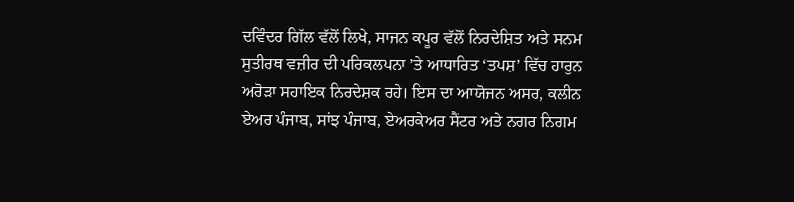ਦਵਿੰਦਰ ਗਿੱਲ ਵੱਲੋਂ ਲਿਖੇ, ਸਾਜਨ ਕਪੂਰ ਵੱਲੋਂ ਨਿਰਦੇਸ਼ਿਤ ਅਤੇ ਸਨਮ ਸੁਤੀਰਥ ਵਜ਼ੀਰ ਦੀ ਪਰਿਕਲਪਨਾ ’ਤੇ ਆਧਾਰਿਤ ‘ਤਪਸ਼’ ਵਿੱਚ ਹਾਰੁਨ ਅਰੋੜਾ ਸਹਾਇਕ ਨਿਰਦੇਸ਼ਕ ਰਹੇ। ਇਸ ਦਾ ਆਯੋਜਨ ਅਸਰ, ਕਲੀਨ ਏਅਰ ਪੰਜਾਬ, ਸਾਂਝ ਪੰਜਾਬ, ਏਅਰਕੇਅਰ ਸੈਂਟਰ ਅਤੇ ਨਗਰ ਨਿਗਮ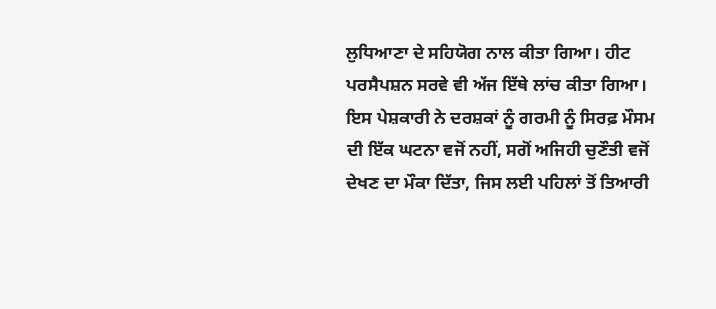ਲੁਧਿਆਣਾ ਦੇ ਸਹਿਯੋਗ ਨਾਲ ਕੀਤਾ ਗਿਆ। ਹੀਟ ਪਰਸੈਪਸ਼ਨ ਸਰਵੇ ਵੀ ਅੱਜ ਇੱਥੇ ਲਾਂਚ ਕੀਤਾ ਗਿਆ।
ਇਸ ਪੇਸ਼ਕਾਰੀ ਨੇ ਦਰਸ਼ਕਾਂ ਨੂੰ ਗਰਮੀ ਨੂੰ ਸਿਰਫ਼ ਮੌਸਮ ਦੀ ਇੱਕ ਘਟਨਾ ਵਜੋਂ ਨਹੀਂ, ਸਗੋਂ ਅਜਿਹੀ ਚੁਣੌਤੀ ਵਜੋਂ ਦੇਖਣ ਦਾ ਮੌਕਾ ਦਿੱਤਾ, ਜਿਸ ਲਈ ਪਹਿਲਾਂ ਤੋਂ ਤਿਆਰੀ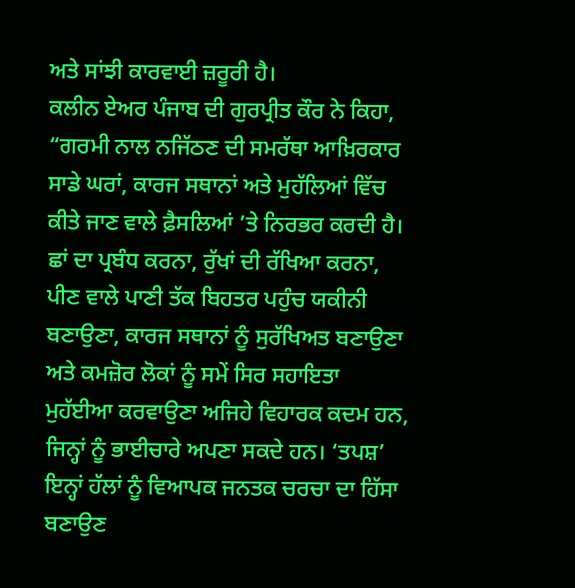ਅਤੇ ਸਾਂਝੀ ਕਾਰਵਾਈ ਜ਼ਰੂਰੀ ਹੈ।
ਕਲੀਨ ਏਅਰ ਪੰਜਾਬ ਦੀ ਗੁਰਪ੍ਰੀਤ ਕੌਰ ਨੇ ਕਿਹਾ, “ਗਰਮੀ ਨਾਲ ਨਜਿੱਠਣ ਦੀ ਸਮਰੱਥਾ ਆਖ਼ਿਰਕਾਰ ਸਾਡੇ ਘਰਾਂ, ਕਾਰਜ ਸਥਾਨਾਂ ਅਤੇ ਮੁਹੱਲਿਆਂ ਵਿੱਚ ਕੀਤੇ ਜਾਣ ਵਾਲੇ ਫ਼ੈਸਲਿਆਂ ’ਤੇ ਨਿਰਭਰ ਕਰਦੀ ਹੈ। ਛਾਂ ਦਾ ਪ੍ਰਬੰਧ ਕਰਨਾ, ਰੁੱਖਾਂ ਦੀ ਰੱਖਿਆ ਕਰਨਾ, ਪੀਣ ਵਾਲੇ ਪਾਣੀ ਤੱਕ ਬਿਹਤਰ ਪਹੁੰਚ ਯਕੀਨੀ ਬਣਾਉਣਾ, ਕਾਰਜ ਸਥਾਨਾਂ ਨੂੰ ਸੁਰੱਖਿਅਤ ਬਣਾਉਣਾ ਅਤੇ ਕਮਜ਼ੋਰ ਲੋਕਾਂ ਨੂੰ ਸਮੇਂ ਸਿਰ ਸਹਾਇਤਾ ਮੁਹੱਈਆ ਕਰਵਾਉਣਾ ਅਜਿਹੇ ਵਿਹਾਰਕ ਕਦਮ ਹਨ, ਜਿਨ੍ਹਾਂ ਨੂੰ ਭਾਈਚਾਰੇ ਅਪਣਾ ਸਕਦੇ ਹਨ। ‘ਤਪਸ਼’ ਇਨ੍ਹਾਂ ਹੱਲਾਂ ਨੂੰ ਵਿਆਪਕ ਜਨਤਕ ਚਰਚਾ ਦਾ ਹਿੱਸਾ ਬਣਾਉਣ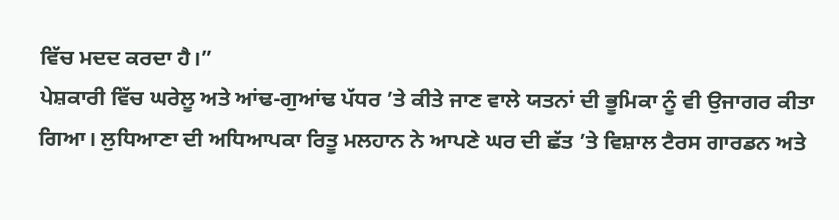ਵਿੱਚ ਮਦਦ ਕਰਦਾ ਹੈ।”
ਪੇਸ਼ਕਾਰੀ ਵਿੱਚ ਘਰੇਲੂ ਅਤੇ ਆਂਢ-ਗੁਆਂਢ ਪੱਧਰ ’ਤੇ ਕੀਤੇ ਜਾਣ ਵਾਲੇ ਯਤਨਾਂ ਦੀ ਭੂਮਿਕਾ ਨੂੰ ਵੀ ਉਜਾਗਰ ਕੀਤਾ ਗਿਆ। ਲੁਧਿਆਣਾ ਦੀ ਅਧਿਆਪਕਾ ਰਿਤੂ ਮਲਹਾਨ ਨੇ ਆਪਣੇ ਘਰ ਦੀ ਛੱਤ ’ਤੇ ਵਿਸ਼ਾਲ ਟੈਰਸ ਗਾਰਡਨ ਅਤੇ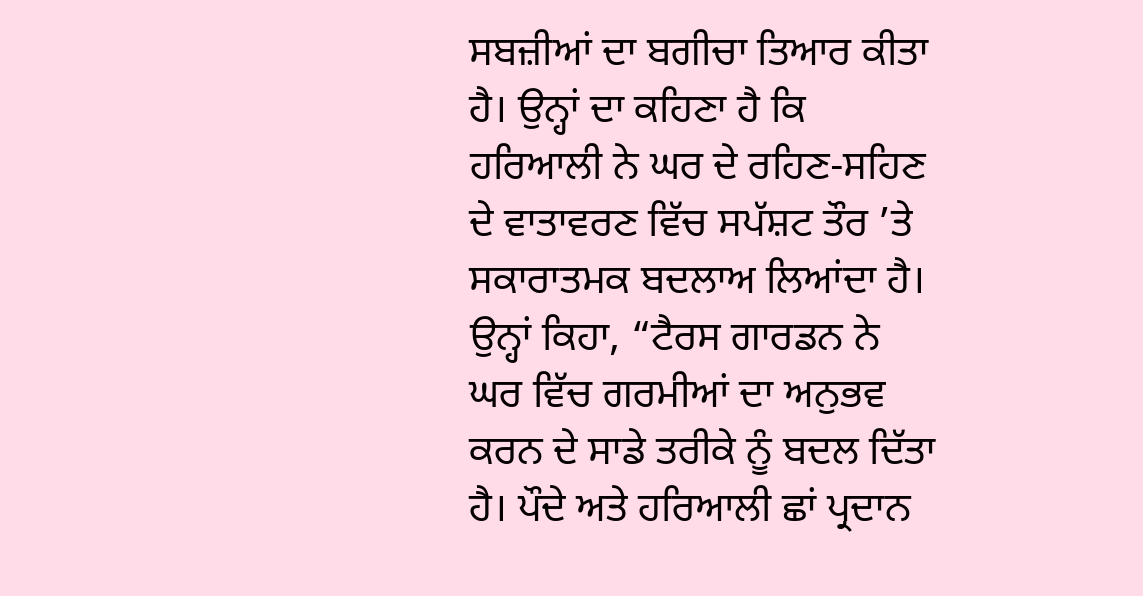ਸਬਜ਼ੀਆਂ ਦਾ ਬਗੀਚਾ ਤਿਆਰ ਕੀਤਾ ਹੈ। ਉਨ੍ਹਾਂ ਦਾ ਕਹਿਣਾ ਹੈ ਕਿ ਹਰਿਆਲੀ ਨੇ ਘਰ ਦੇ ਰਹਿਣ-ਸਹਿਣ ਦੇ ਵਾਤਾਵਰਣ ਵਿੱਚ ਸਪੱਸ਼ਟ ਤੌਰ ’ਤੇ ਸਕਾਰਾਤਮਕ ਬਦਲਾਅ ਲਿਆਂਦਾ ਹੈ।
ਉਨ੍ਹਾਂ ਕਿਹਾ, “ਟੈਰਸ ਗਾਰਡਨ ਨੇ ਘਰ ਵਿੱਚ ਗਰਮੀਆਂ ਦਾ ਅਨੁਭਵ ਕਰਨ ਦੇ ਸਾਡੇ ਤਰੀਕੇ ਨੂੰ ਬਦਲ ਦਿੱਤਾ ਹੈ। ਪੌਦੇ ਅਤੇ ਹਰਿਆਲੀ ਛਾਂ ਪ੍ਰਦਾਨ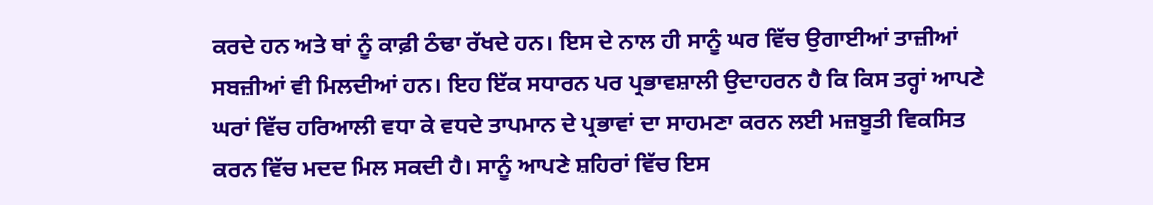ਕਰਦੇ ਹਨ ਅਤੇ ਥਾਂ ਨੂੰ ਕਾਫ਼ੀ ਠੰਢਾ ਰੱਖਦੇ ਹਨ। ਇਸ ਦੇ ਨਾਲ ਹੀ ਸਾਨੂੰ ਘਰ ਵਿੱਚ ਉਗਾਈਆਂ ਤਾਜ਼ੀਆਂ ਸਬਜ਼ੀਆਂ ਵੀ ਮਿਲਦੀਆਂ ਹਨ। ਇਹ ਇੱਕ ਸਧਾਰਨ ਪਰ ਪ੍ਰਭਾਵਸ਼ਾਲੀ ਉਦਾਹਰਨ ਹੈ ਕਿ ਕਿਸ ਤਰ੍ਹਾਂ ਆਪਣੇ ਘਰਾਂ ਵਿੱਚ ਹਰਿਆਲੀ ਵਧਾ ਕੇ ਵਧਦੇ ਤਾਪਮਾਨ ਦੇ ਪ੍ਰਭਾਵਾਂ ਦਾ ਸਾਹਮਣਾ ਕਰਨ ਲਈ ਮਜ਼ਬੂਤੀ ਵਿਕਸਿਤ ਕਰਨ ਵਿੱਚ ਮਦਦ ਮਿਲ ਸਕਦੀ ਹੈ। ਸਾਨੂੰ ਆਪਣੇ ਸ਼ਹਿਰਾਂ ਵਿੱਚ ਇਸ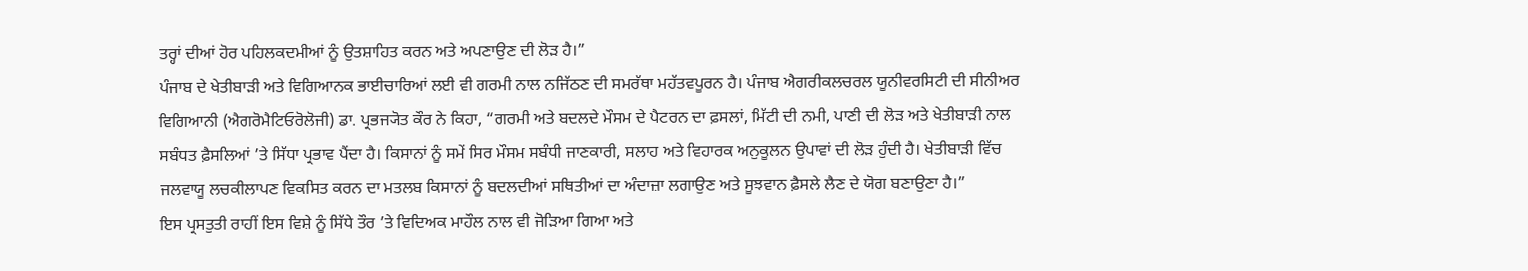ਤਰ੍ਹਾਂ ਦੀਆਂ ਹੋਰ ਪਹਿਲਕਦਮੀਆਂ ਨੂੰ ਉਤਸ਼ਾਹਿਤ ਕਰਨ ਅਤੇ ਅਪਣਾਉਣ ਦੀ ਲੋੜ ਹੈ।”
ਪੰਜਾਬ ਦੇ ਖੇਤੀਬਾੜੀ ਅਤੇ ਵਿਗਿਆਨਕ ਭਾਈਚਾਰਿਆਂ ਲਈ ਵੀ ਗਰਮੀ ਨਾਲ ਨਜਿੱਠਣ ਦੀ ਸਮਰੱਥਾ ਮਹੱਤਵਪੂਰਨ ਹੈ। ਪੰਜਾਬ ਐਗਰੀਕਲਚਰਲ ਯੂਨੀਵਰਸਿਟੀ ਦੀ ਸੀਨੀਅਰ ਵਿਗਿਆਨੀ (ਐਗਰੋਮੈਟਿਓਰੋਲੋਜੀ) ਡਾ. ਪ੍ਰਭਜ੍ਯੋਤ ਕੌਰ ਨੇ ਕਿਹਾ, “ਗਰਮੀ ਅਤੇ ਬਦਲਦੇ ਮੌਸਮ ਦੇ ਪੈਟਰਨ ਦਾ ਫ਼ਸਲਾਂ, ਮਿੱਟੀ ਦੀ ਨਮੀ, ਪਾਣੀ ਦੀ ਲੋੜ ਅਤੇ ਖੇਤੀਬਾੜੀ ਨਾਲ ਸਬੰਧਤ ਫ਼ੈਸਲਿਆਂ ’ਤੇ ਸਿੱਧਾ ਪ੍ਰਭਾਵ ਪੈਂਦਾ ਹੈ। ਕਿਸਾਨਾਂ ਨੂੰ ਸਮੇਂ ਸਿਰ ਮੌਸਮ ਸਬੰਧੀ ਜਾਣਕਾਰੀ, ਸਲਾਹ ਅਤੇ ਵਿਹਾਰਕ ਅਨੁਕੂਲਨ ਉਪਾਵਾਂ ਦੀ ਲੋੜ ਹੁੰਦੀ ਹੈ। ਖੇਤੀਬਾੜੀ ਵਿੱਚ ਜਲਵਾਯੂ ਲਚਕੀਲਾਪਣ ਵਿਕਸਿਤ ਕਰਨ ਦਾ ਮਤਲਬ ਕਿਸਾਨਾਂ ਨੂੰ ਬਦਲਦੀਆਂ ਸਥਿਤੀਆਂ ਦਾ ਅੰਦਾਜ਼ਾ ਲਗਾਉਣ ਅਤੇ ਸੂਝਵਾਨ ਫ਼ੈਸਲੇ ਲੈਣ ਦੇ ਯੋਗ ਬਣਾਉਣਾ ਹੈ।”
ਇਸ ਪ੍ਰਸਤੁਤੀ ਰਾਹੀਂ ਇਸ ਵਿਸ਼ੇ ਨੂੰ ਸਿੱਧੇ ਤੌਰ ’ਤੇ ਵਿਦਿਅਕ ਮਾਹੌਲ ਨਾਲ ਵੀ ਜੋੜਿਆ ਗਿਆ ਅਤੇ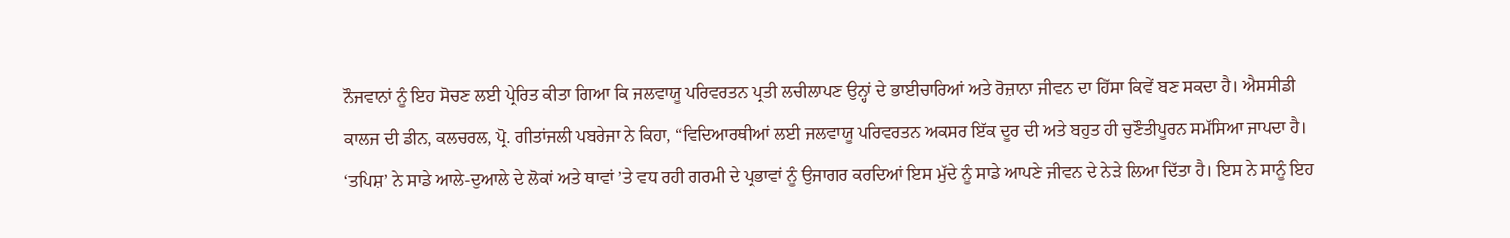ਨੌਜਵਾਨਾਂ ਨੂੰ ਇਹ ਸੋਚਣ ਲਈ ਪ੍ਰੇਰਿਤ ਕੀਤਾ ਗਿਆ ਕਿ ਜਲਵਾਯੂ ਪਰਿਵਰਤਨ ਪ੍ਰਤੀ ਲਚੀਲਾਪਣ ਉਨ੍ਹਾਂ ਦੇ ਭਾਈਚਾਰਿਆਂ ਅਤੇ ਰੋਜ਼ਾਨਾ ਜੀਵਨ ਦਾ ਹਿੱਸਾ ਕਿਵੇਂ ਬਣ ਸਕਦਾ ਹੈ। ਐਸਸੀਡੀ ਕਾਲਜ ਦੀ ਡੀਨ, ਕਲਚਰਲ, ਪ੍ਰੋ. ਗੀਤਾਂਜਲੀ ਪਬਰੇਜਾ ਨੇ ਕਿਹਾ, “ਵਿਦਿਆਰਥੀਆਂ ਲਈ ਜਲਵਾਯੂ ਪਰਿਵਰਤਨ ਅਕਸਰ ਇੱਕ ਦੂਰ ਦੀ ਅਤੇ ਬਹੁਤ ਹੀ ਚੁਣੌਤੀਪੂਰਨ ਸਮੱਸਿਆ ਜਾਪਦਾ ਹੈ। ‘ਤਪਿਸ਼’ ਨੇ ਸਾਡੇ ਆਲੇ-ਦੁਆਲੇ ਦੇ ਲੋਕਾਂ ਅਤੇ ਥਾਵਾਂ ’ਤੇ ਵਧ ਰਹੀ ਗਰਮੀ ਦੇ ਪ੍ਰਭਾਵਾਂ ਨੂੰ ਉਜਾਗਰ ਕਰਦਿਆਂ ਇਸ ਮੁੱਦੇ ਨੂੰ ਸਾਡੇ ਆਪਣੇ ਜੀਵਨ ਦੇ ਨੇੜੇ ਲਿਆ ਦਿੱਤਾ ਹੈ। ਇਸ ਨੇ ਸਾਨੂੰ ਇਹ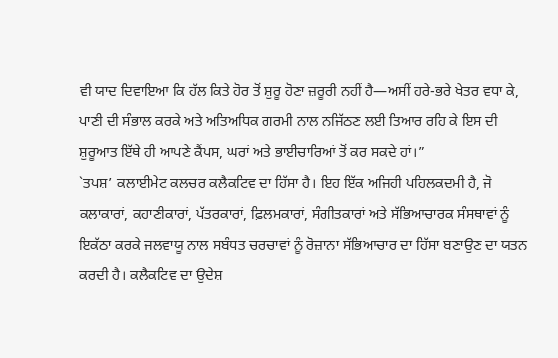ਵੀ ਯਾਦ ਦਿਵਾਇਆ ਕਿ ਹੱਲ ਕਿਤੇ ਹੋਰ ਤੋਂ ਸ਼ੁਰੂ ਹੋਣਾ ਜ਼ਰੂਰੀ ਨਹੀਂ ਹੈ—ਅਸੀਂ ਹਰੇ-ਭਰੇ ਖੇਤਰ ਵਧਾ ਕੇ, ਪਾਣੀ ਦੀ ਸੰਭਾਲ ਕਰਕੇ ਅਤੇ ਅਤਿਅਧਿਕ ਗਰਮੀ ਨਾਲ ਨਜਿੱਠਣ ਲਈ ਤਿਆਰ ਰਹਿ ਕੇ ਇਸ ਦੀ ਸ਼ੁਰੂਆਤ ਇੱਥੇ ਹੀ ਆਪਣੇ ਕੈਂਪਸ, ਘਰਾਂ ਅਤੇ ਭਾਈਚਾਰਿਆਂ ਤੋਂ ਕਰ ਸਕਦੇ ਹਾਂ।”
`ਤਪਸ਼’ ਕਲਾਈਮੇਟ ਕਲਚਰ ਕਲੈਕਟਿਵ ਦਾ ਹਿੱਸਾ ਹੈ। ਇਹ ਇੱਕ ਅਜਿਹੀ ਪਹਿਲਕਦਮੀ ਹੈ, ਜੋ ਕਲਾਕਾਰਾਂ, ਕਹਾਣੀਕਾਰਾਂ, ਪੱਤਰਕਾਰਾਂ, ਫ਼ਿਲਮਕਾਰਾਂ, ਸੰਗੀਤਕਾਰਾਂ ਅਤੇ ਸੱਭਿਆਚਾਰਕ ਸੰਸਥਾਵਾਂ ਨੂੰ ਇਕੱਠਾ ਕਰਕੇ ਜਲਵਾਯੂ ਨਾਲ ਸਬੰਧਤ ਚਰਚਾਵਾਂ ਨੂੰ ਰੋਜ਼ਾਨਾ ਸੱਭਿਆਚਾਰ ਦਾ ਹਿੱਸਾ ਬਣਾਉਣ ਦਾ ਯਤਨ ਕਰਦੀ ਹੈ। ਕਲੈਕਟਿਵ ਦਾ ਉਦੇਸ਼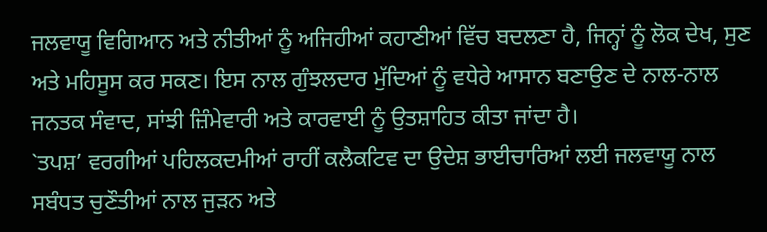ਜਲਵਾਯੂ ਵਿਗਿਆਨ ਅਤੇ ਨੀਤੀਆਂ ਨੂੰ ਅਜਿਹੀਆਂ ਕਹਾਣੀਆਂ ਵਿੱਚ ਬਦਲਣਾ ਹੈ, ਜਿਨ੍ਹਾਂ ਨੂੰ ਲੋਕ ਦੇਖ, ਸੁਣ ਅਤੇ ਮਹਿਸੂਸ ਕਰ ਸਕਣ। ਇਸ ਨਾਲ ਗੁੰਝਲਦਾਰ ਮੁੱਦਿਆਂ ਨੂੰ ਵਧੇਰੇ ਆਸਾਨ ਬਣਾਉਣ ਦੇ ਨਾਲ-ਨਾਲ ਜਨਤਕ ਸੰਵਾਦ, ਸਾਂਝੀ ਜ਼ਿੰਮੇਵਾਰੀ ਅਤੇ ਕਾਰਵਾਈ ਨੂੰ ਉਤਸ਼ਾਹਿਤ ਕੀਤਾ ਜਾਂਦਾ ਹੈ।
`ਤਪਸ਼’ ਵਰਗੀਆਂ ਪਹਿਲਕਦਮੀਆਂ ਰਾਹੀਂ ਕਲੈਕਟਿਵ ਦਾ ਉਦੇਸ਼ ਭਾਈਚਾਰਿਆਂ ਲਈ ਜਲਵਾਯੂ ਨਾਲ ਸਬੰਧਤ ਚੁਣੌਤੀਆਂ ਨਾਲ ਜੁੜਨ ਅਤੇ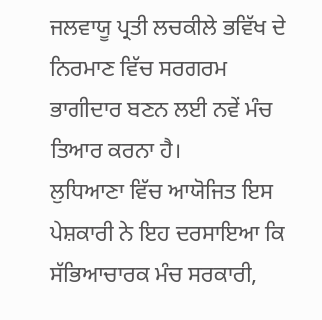ਜਲਵਾਯੂ ਪ੍ਰਤੀ ਲਚਕੀਲੇ ਭਵਿੱਖ ਦੇ ਨਿਰਮਾਣ ਵਿੱਚ ਸਰਗਰਮ ਭਾਗੀਦਾਰ ਬਣਨ ਲਈ ਨਵੇਂ ਮੰਚ ਤਿਆਰ ਕਰਨਾ ਹੈ।
ਲੁਧਿਆਣਾ ਵਿੱਚ ਆਯੋਜਿਤ ਇਸ ਪੇਸ਼ਕਾਰੀ ਨੇ ਇਹ ਦਰਸਾਇਆ ਕਿ ਸੱਭਿਆਚਾਰਕ ਮੰਚ ਸਰਕਾਰੀ,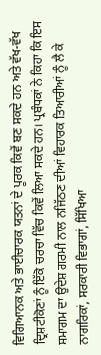ਵਿਗਿਆਨਕ ਅਤੇ ਭਾਈਚਾਰਕ ਯਤਨਾਂ ਦੇ ਪੂਰਕ ਕਿਵੇਂ ਬਣ ਸਕਦੇ ਹਨ ਅਤੇ ਵੱਖ-ਵੱਖ ਦ੍ਰਿਸ਼ਟੀਕੋਣਾਂ ਨੂੰ ਇੱਕੋ ਚਰਚਾ ਵਿੱਚ ਕਿਵੇਂ ਲਿਆ ਸਕਦੇ ਹਨ। ਪ੍ਰਬੰਧਕਾਂ ਨੇ ਕਿਹਾ ਕਿ ਇਸ ਸਮਾਗਮ ਦਾ ਉਦੇਸ਼ ਗਰਮੀ ਨਾਲ ਨਜਿੱਠਣ ਦੀਆਂ ਵਿਹਾਰਕ ਤਿਆਰੀਆਂ ਨੂੰ ਲੈ ਕੇ ਨਾਗਰਿਕਾਂ, ਸਰਕਾਰੀ ਵਿਭਾਗਾਂ, ਸਿੱਖਿਆ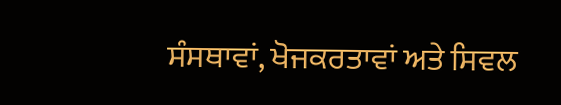ਸੰਸਥਾਵਾਂ, ਖੋਜਕਰਤਾਵਾਂ ਅਤੇ ਸਿਵਲ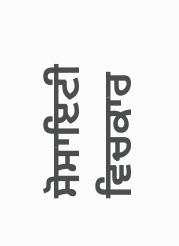ਸੋਸਾਇਟੀ ਵਿਚਕਾਰ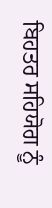ਬਿਹਤਰ ਸਹਿਯੋਗ ਨੂੰ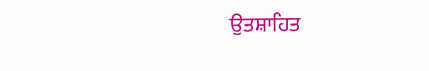ਉਤਸ਼ਾਹਿਤ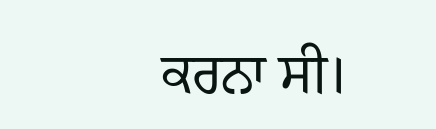ਕਰਨਾ ਸੀ।